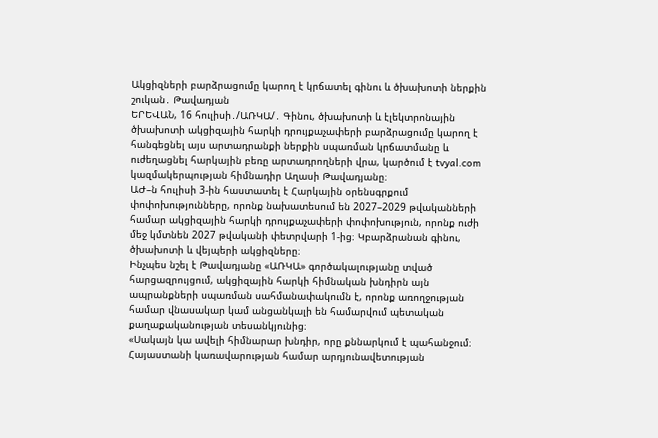Ակցիզների բարձրացումը կարող է կրճատել գինու և ծխախոտի ներքին շուկան․ Թավադյան
ԵՐԵՎԱՆ, 16 հուլիսի․/ԱՌԿԱ/․ Գինու, ծխախոտի և էլեկտրոնային ծխախոտի ակցիզային հարկի դրույքաչափերի բարձրացումը կարող է հանգեցնել այս արտադրանքի ներքին սպառման կրճատմանը և ուժեղացնել հարկային բեռը արտադրողների վրա, կարծում է tvyal.com կազմակերպության հիմնադիր Աղասի Թավադյանը։
ԱԺ–ն հուլիսի 3-ին հաստատել է Հարկային օրենսգրքում փոփոխությունները, որոնք նախատեսում են 2027–2029 թվականների համար ակցիզային հարկի դրույքաչափերի փոփոխություն, որոնք ուժի մեջ կմտնեն 2027 թվականի փետրվարի 1-ից։ Կբարձրանան գինու, ծխախոտի և վեյպերի ակցիզները։
Ինչպես նշել է Թավադյանը «ԱՌԿԱ» գործակալությանը տված հարցազրույցում, ակցիզային հարկի հիմնական խնդիրն այն ապրանքների սպառման սահմանափակումն է, որոնք առողջության համար վնասակար կամ անցանկալի են համարվում պետական քաղաքականության տեսանկյունից։
«Սակայն կա ավելի հիմնարար խնդիր, որը քննարկում է պահանջում։ Հայաստանի կառավարության համար արդյունավետության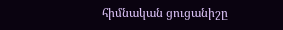հիմնական ցուցանիշը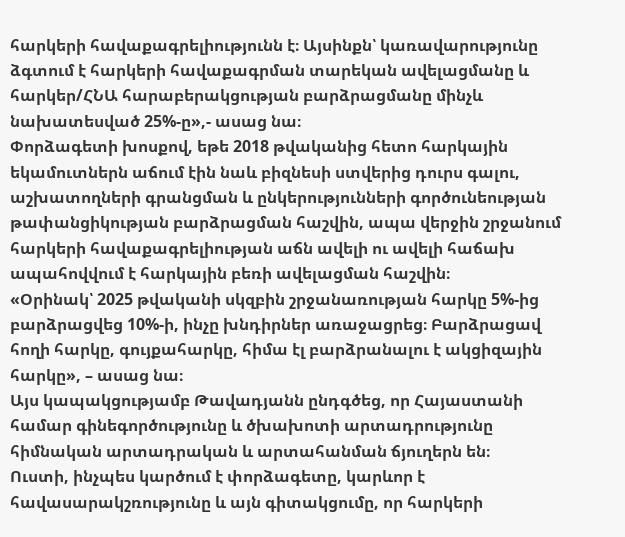հարկերի հավաքագրելիությունն է։ Այսինքն՝ կառավարությունը ձգտում է հարկերի հավաքագրման տարեկան ավելացմանը և հարկեր/ՀՆԱ հարաբերակցության բարձրացմանը մինչև նախատեսված 25%-ը»,- ասաց նա։
Փորձագետի խոսքով, եթե 2018 թվականից հետո հարկային եկամուտներն աճում էին նաև բիզնեսի ստվերից դուրս գալու, աշխատողների գրանցման և ընկերությունների գործունեության թափանցիկության բարձրացման հաշվին, ապա վերջին շրջանում հարկերի հավաքագրելիության աճն ավելի ու ավելի հաճախ ապահովվում է հարկային բեռի ավելացման հաշվին։
«Օրինակ՝ 2025 թվականի սկզբին շրջանառության հարկը 5%-ից բարձրացվեց 10%-ի, ինչը խնդիրներ առաջացրեց։ Բարձրացավ հողի հարկը, գույքահարկը, հիմա էլ բարձրանալու է ակցիզային հարկը», – ասաց նա։
Այս կապակցությամբ Թավադյանն ընդգծեց, որ Հայաստանի համար գինեգործությունը և ծխախոտի արտադրությունը հիմնական արտադրական և արտահանման ճյուղերն են։
Ուստի, ինչպես կարծում է փորձագետը, կարևոր է հավասարակշռությունը և այն գիտակցումը, որ հարկերի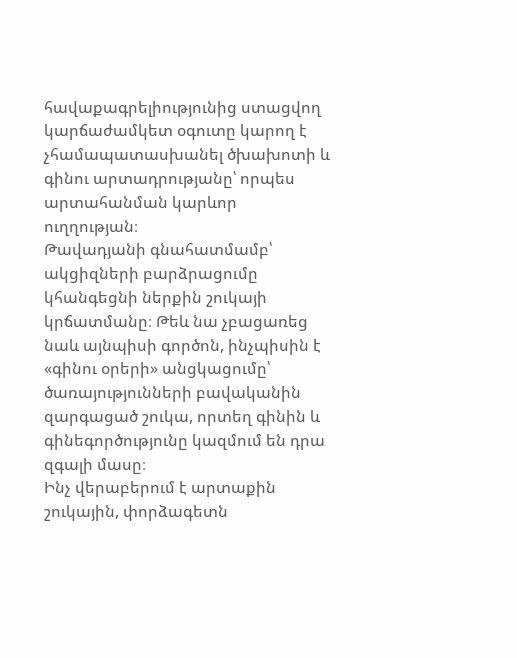հավաքագրելիությունից ստացվող կարճաժամկետ օգուտը կարող է չհամապատասխանել ծխախոտի և գինու արտադրությանը՝ որպես արտահանման կարևոր ուղղության։
Թավադյանի գնահատմամբ՝ ակցիզների բարձրացումը կհանգեցնի ներքին շուկայի կրճատմանը։ Թեև նա չբացառեց նաև այնպիսի գործոն, ինչպիսին է «գինու օրերի» անցկացումը՝ ծառայությունների բավականին զարգացած շուկա, որտեղ գինին և գինեգործությունը կազմում են դրա զգալի մասը։
Ինչ վերաբերում է արտաքին շուկային, փորձագետն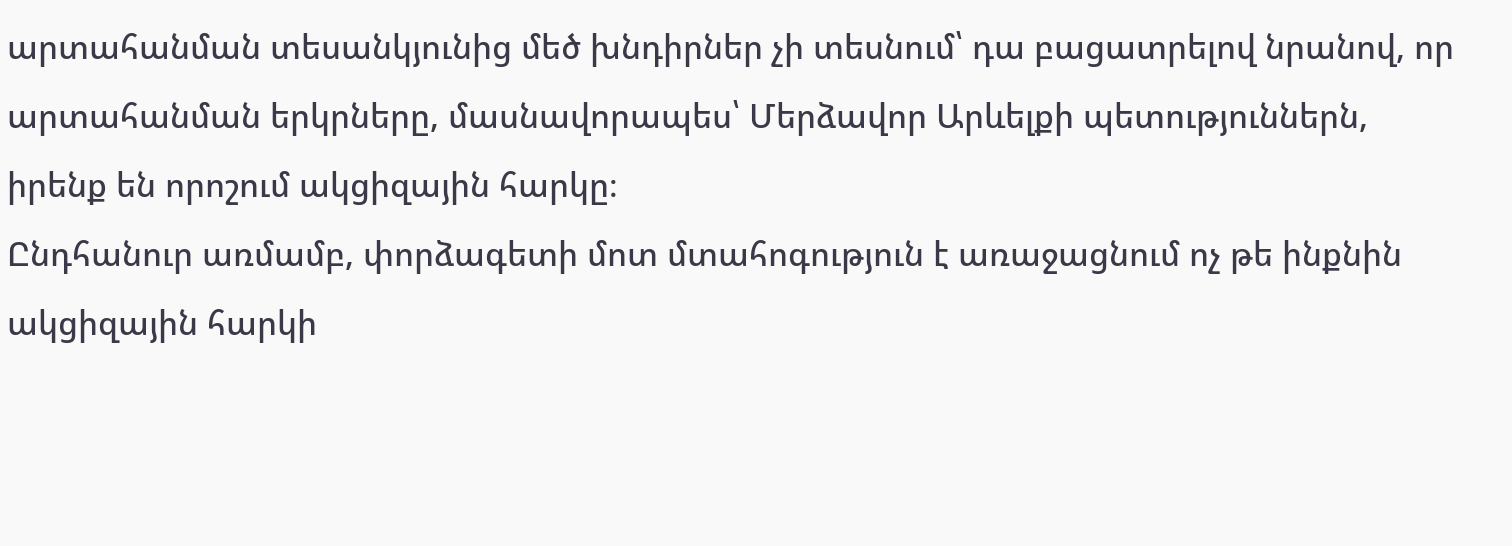արտահանման տեսանկյունից մեծ խնդիրներ չի տեսնում՝ դա բացատրելով նրանով, որ արտահանման երկրները, մասնավորապես՝ Մերձավոր Արևելքի պետություններն, իրենք են որոշում ակցիզային հարկը։
Ընդհանուր առմամբ, փորձագետի մոտ մտահոգություն է առաջացնում ոչ թե ինքնին ակցիզային հարկի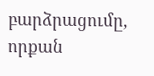բարձրացումը, որքան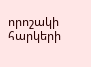որոշակի հարկերի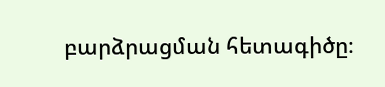բարձրացման հետագիծը։